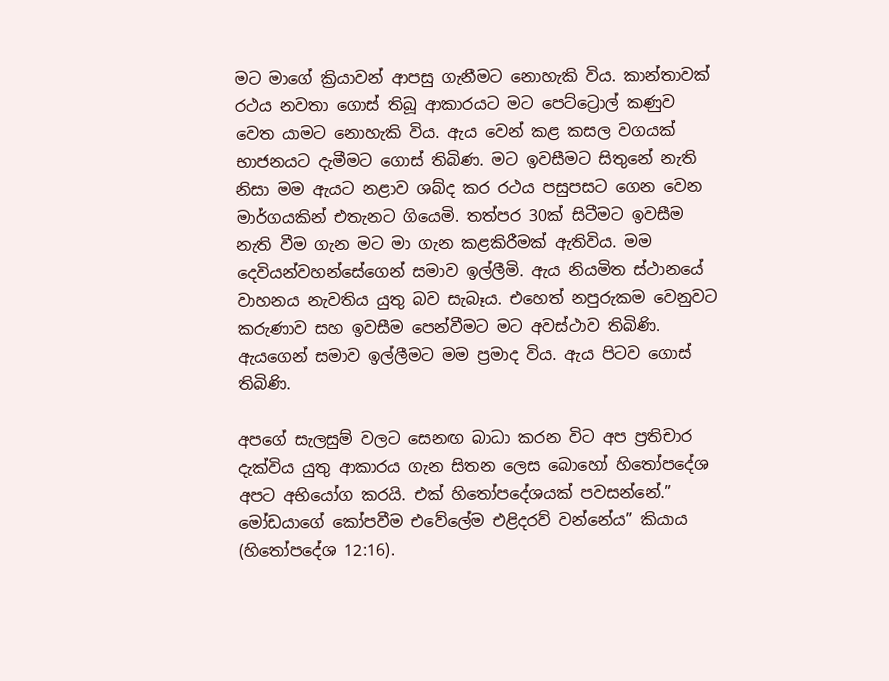මට මාගේ ක්‍රියාවන් ආපසු ගැනීමට නොහැකි විය. කාන්තාවක් රථය නවතා ගොස් තිබූ ආකාරයට මට පෙට්ට්‍රොල් කණුව වෙත යාමට නොහැකි විය. ඇය වෙන් කළ කසල වගයක් භාජනයට දැමීමට ගොස් තිබිණ. මට ඉවසීමට සිතුනේ නැති නිසා මම ඇයට නළාව ශබ්ද කර රථය පසුපසට ගෙන වෙන මාර්ගයකින් එතැනට ගියෙමි. තත්පර 30ක් සිටීමට ඉවසීම නැති වීම ගැන මට මා ගැන කළකිරීමක් ඇතිවිය. මම දෙවියන්වහන්සේගෙන් සමාව ඉල්ලීමි. ඇය නියමිත ස්ථානයේ වාහනය නැවතිය යුතු බව සැබෑය. එහෙත් නපුරුකම වෙනුවට කරුණාව සහ ඉවසීම පෙන්වීමට මට අවස්ථාව තිබිණි. ඇයගෙන් සමාව ඉල්ලීමට මම ප්‍රමාද විය. ඇය පිටව ගොස් තිබිණි.

අපගේ සැලසුම් වලට සෙනඟ බාධා කරන විට අප ප්‍රතිචාර දැක්විය යුතු ආකාරය ගැන සිතන ලෙස බොහෝ හිතෝපදේශ අපට අභියෝග කරයි. එක් හිතෝපදේශයක් පවසන්නේ.” මෝඩයාගේ කෝපවීම එවේලේම එළිදරව් වන්නේය” කියාය (හිතෝපදේශ 12:16).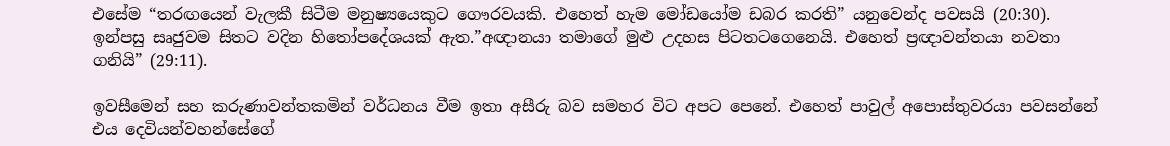එසේම “තරඟයෙන් වැලකී සිටීම මනුෂ්‍යයෙකුට ගෞරවයකි. එහෙත් හැම මෝඩයෝම ඩබර කරති” යනුවෙන්ද පවසයි (20:30). ඉන්පසු සෘජුවම සිතට වදින හිතෝපදේශයක් ඇත.”අඥානයා තමාගේ මුළු උදහස පිටතටගෙනෙයි. එහෙත් ප්‍රඥාවන්තයා නවතා ගනියි” (29:11).

ඉවසීමෙන් සහ කරුණාවන්තකමින් වර්ධනය වීම ඉතා අසීරු බව සමහර විට අපට පෙනේ. එහෙත් පාවුල් අපොස්තුවරයා පවසන්නේ එය දෙවියන්වහන්සේගේ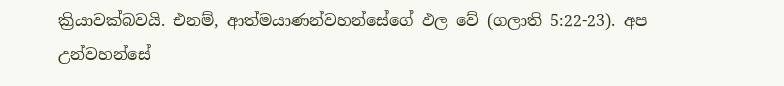ක්‍රියාවක්බවයි. එනම්, ආත්මයාණන්වහන්සේගේ ඵල වේ (ගලාති 5:22-23). අප උන්වහන්සේ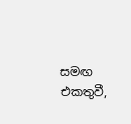සමඟ එකතුවී,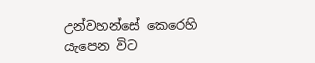උන්වහන්සේ කෙරෙහි යැපෙන විට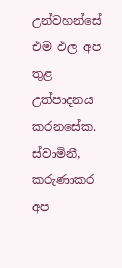උන්වහන්සේ එම ඵල අප තුළ උත්පාදනය කරනසේක. ස්වාමිනී, කරුණාකර අප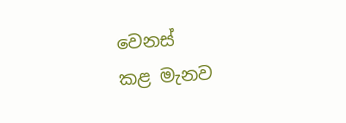වෙනස්
කළ මැනව